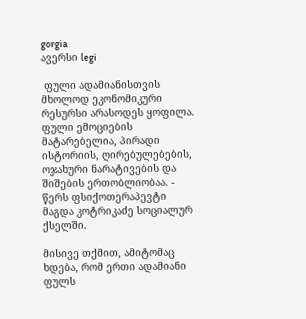gorgia
ავერსი legi

 ფული ადამიანისთვის მხოლოდ ეკონომიკური რესურსი არასოდეს ყოფილა. ფული ემოციების მატარებელია, პირადი ისტორიის, ღირებულებების, ოჯახური ნარატივების და შიშების ერთობლიობაა. - წერს ფსიქოთერაპევტი მაგდა კოტრიკაძე სოციალურ ქსელში.

მისივე თქმით, ამიტომაც ხდება, რომ ერთი ადამიანი ფულს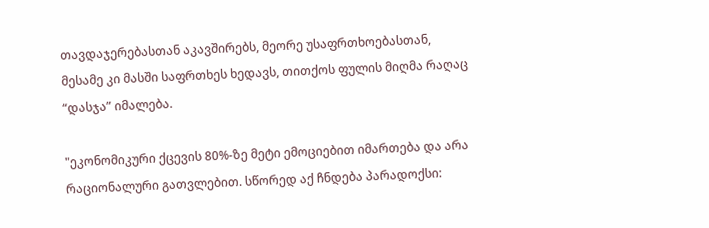თავდაჯერებასთან აკავშირებს, მეორე უსაფრთხოებასთან, მესამე კი მასში საფრთხეს ხედავს, თითქოს ფულის მიღმა რაღაც “დასჯა” იმალება.

"ეკონომიკური ქცევის 80%-ზე მეტი ემოციებით იმართება და არა რაციონალური გათვლებით. სწორედ აქ ჩნდება პარადოქსი: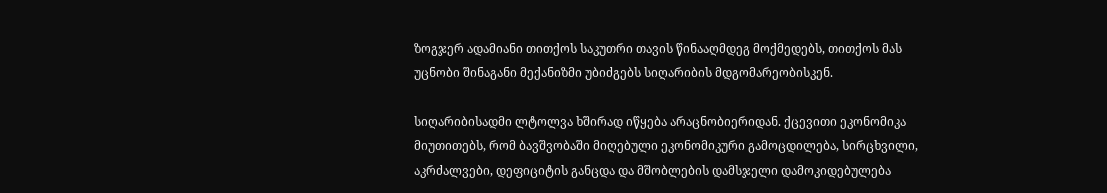ზოგჯერ ადამიანი თითქოს საკუთრი თავის წინააღმდეგ მოქმედებს, თითქოს მას უცნობი შინაგანი მექანიზმი უბიძგებს სიღარიბის მდგომარეობისკენ.

სიღარიბისადმი ლტოლვა ხშირად იწყება არაცნობიერიდან. ქცევითი ეკონომიკა მიუთითებს, რომ ბავშვობაში მიღებული ეკონომიკური გამოცდილება, სირცხვილი, აკრძალვები, დეფიციტის განცდა და მშობლების დამსჯელი დამოკიდებულება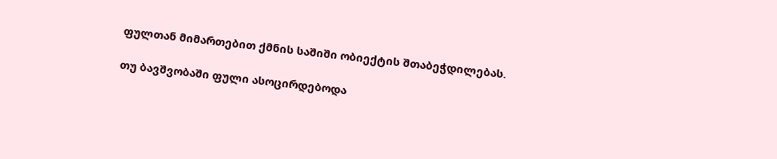ფულთან მიმართებით ქმნის საშიში ობიექტის შთაბეჭდილებას.

თუ ბავშვობაში ფული ასოცირდებოდა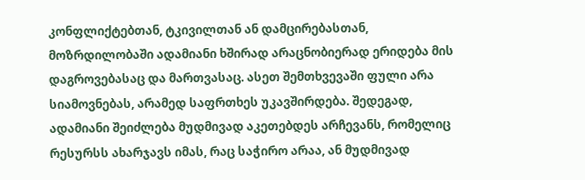კონფლიქტებთან, ტკივილთან ან დამცირებასთან, მოზრდილობაში ადამიანი ხშირად არაცნობიერად ერიდება მის დაგროვებასაც და მართვასაც. ასეთ შემთხვევაში ფული არა სიამოვნებას, არამედ საფრთხეს უკავშირდება. შედეგად, ადამიანი შეიძლება მუდმივად აკეთებდეს არჩევანს, რომელიც რესურსს ახარჯავს იმას, რაც საჭირო არაა, ან მუდმივად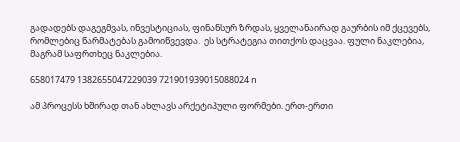გადადებს დაგეგმვას, ინვესტიციას, ფინანსურ ზრდას, ყველანაირად გაურბის იმ ქცევებს, რომლებიც წარმატებას გამოიწვევდა.  ეს სტრატეგია თითქოს დაცვაა. ფული ნაკლებია,  მაგრამ საფრთხეც ნაკლებია.

658017479 1382655047229039 721901939015088024 n

ამ პროცესს ხშირად თან ახლავს არქეტიპული ფორმები. ერთ-ერთი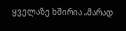ყველაზე ხშირია „მარად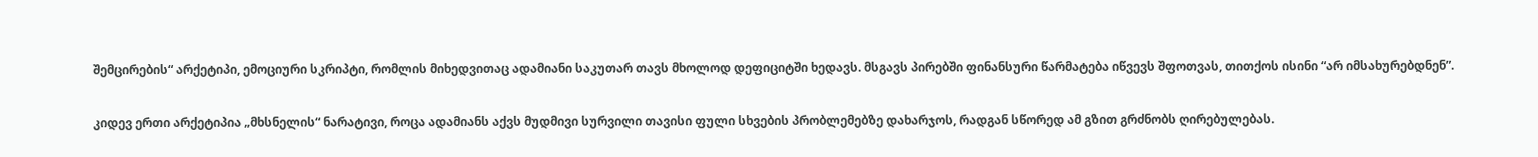შემცირების“ არქეტიპი, ემოციური სკრიპტი, რომლის მიხედვითაც ადამიანი საკუთარ თავს მხოლოდ დეფიციტში ხედავს. მსგავს პირებში ფინანსური წარმატება იწვევს შფოთვას, თითქოს ისინი “არ იმსახურებდნენ”.

კიდევ ერთი არქეტიპია „მხსნელის“ ნარატივი, როცა ადამიანს აქვს მუდმივი სურვილი თავისი ფული სხვების პრობლემებზე დახარჯოს, რადგან სწორედ ამ გზით გრძნობს ღირებულებას.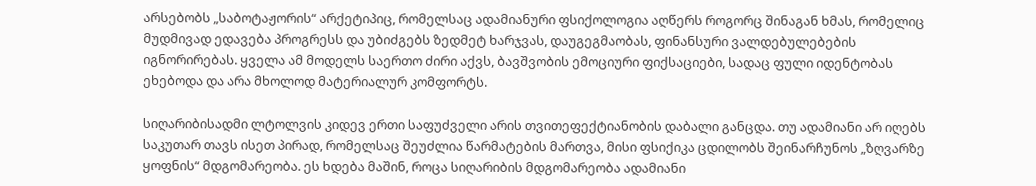არსებობს „საბოტაჟორის“ არქეტიპიც, რომელსაც ადამიანური ფსიქოლოგია აღწერს როგორც შინაგან ხმას, რომელიც მუდმივად ედავება პროგრესს და უბიძგებს ზედმეტ ხარჯვას, დაუგეგმაობას, ფინანსური ვალდებულებების იგნორირებას. ყველა ამ მოდელს საერთო ძირი აქვს, ბავშვობის ემოციური ფიქსაციები, სადაც ფული იდენტობას ეხებოდა და არა მხოლოდ მატერიალურ კომფორტს.

სიღარიბისადმი ლტოლვის კიდევ ერთი საფუძველი არის თვითეფექტიანობის დაბალი განცდა. თუ ადამიანი არ იღებს საკუთარ თავს ისეთ პირად, რომელსაც შეუძლია წარმატების მართვა, მისი ფსიქიკა ცდილობს შეინარჩუნოს „ზღვარზე ყოფნის“ მდგომარეობა. ეს ხდება მაშინ, როცა სიღარიბის მდგომარეობა ადამიანი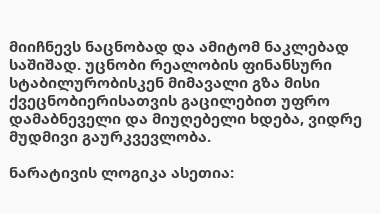მიიჩნევს ნაცნობად და ამიტომ ნაკლებად საშიშად. უცნობი რეალობის ფინანსური სტაბილურობისკენ მიმავალი გზა მისი ქვეცნობიერისათვის გაცილებით უფრო დამაბნეველი და მიუღებელი ხდება, ვიდრე მუდმივი გაურკვევლობა.

ნარატივის ლოგიკა ასეთია: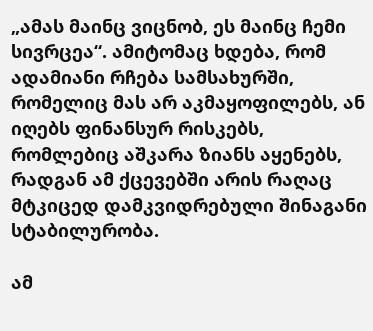„ამას მაინც ვიცნობ, ეს მაინც ჩემი სივრცეა“. ამიტომაც ხდება, რომ ადამიანი რჩება სამსახურში, რომელიც მას არ აკმაყოფილებს, ან იღებს ფინანსურ რისკებს, რომლებიც აშკარა ზიანს აყენებს, რადგან ამ ქცევებში არის რაღაც მტკიცედ დამკვიდრებული შინაგანი სტაბილურობა.

ამ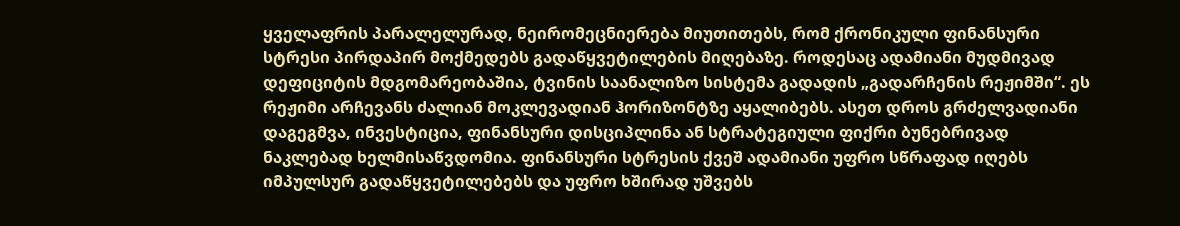ყველაფრის პარალელურად, ნეირომეცნიერება მიუთითებს, რომ ქრონიკული ფინანსური სტრესი პირდაპირ მოქმედებს გადაწყვეტილების მიღებაზე. როდესაც ადამიანი მუდმივად დეფიციტის მდგომარეობაშია, ტვინის საანალიზო სისტემა გადადის „გადარჩენის რეჟიმში“. ეს რეჟიმი არჩევანს ძალიან მოკლევადიან ჰორიზონტზე აყალიბებს. ასეთ დროს გრძელვადიანი დაგეგმვა, ინვესტიცია, ფინანსური დისციპლინა ან სტრატეგიული ფიქრი ბუნებრივად ნაკლებად ხელმისაწვდომია. ფინანსური სტრესის ქვეშ ადამიანი უფრო სწრაფად იღებს იმპულსურ გადაწყვეტილებებს და უფრო ხშირად უშვებს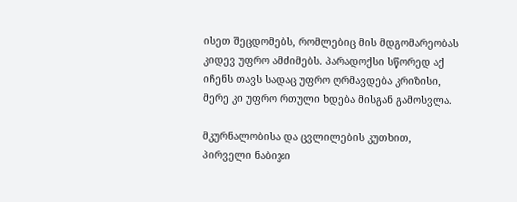ისეთ შეცდომებს, რომლებიც მის მდგომარეობას კიდევ უფრო ამძიმებს. პარადოქსი სწორედ აქ იჩენს თავს სადაც უფრო ღრმავდება კრიზისი, მერე კი უფრო რთული ხდება მისგან გამოსვლა.

მკურნალობისა და ცვლილების კუთხით, პირველი ნაბიჯი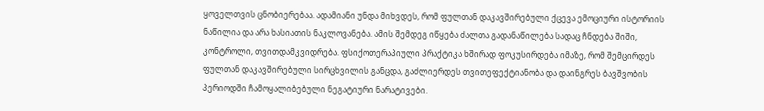ყოველთვის ცნობიერებაა. ადამიანი უნდა მიხვდეს, რომ ფულთან დაკავშირებული ქცევა ემოციური ისტორიის ნაწილია და არა ხასიათის ნაკლოვანება. ამის შემდეგ იწყება ძალთა გადანაწილება სადაც ჩნდება შიში, კონტროლი, თვითდამკვიდრება. ფსიქოთერაპიული პრაქტიკა ხშირად ფოკუსირდება იმაზე, რომ შემცირდეს ფულთან დაკავშირებული სირცხვილის განცდა, გაძლიერდეს თვითეფექტიანობა და დაინგრეს ბავშვობის პერიოდში ჩამოყალიბებული ნეგატიური ნარატივები.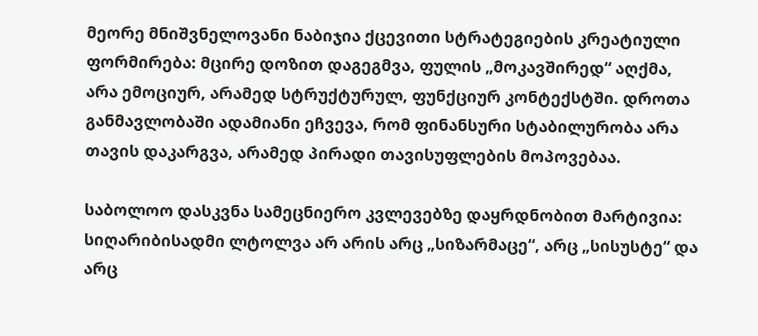მეორე მნიშვნელოვანი ნაბიჯია ქცევითი სტრატეგიების კრეატიული ფორმირება: მცირე დოზით დაგეგმვა, ფულის „მოკავშირედ“ აღქმა, არა ემოციურ, არამედ სტრუქტურულ, ფუნქციურ კონტექსტში. დროთა განმავლობაში ადამიანი ეჩვევა, რომ ფინანსური სტაბილურობა არა თავის დაკარგვა, არამედ პირადი თავისუფლების მოპოვებაა.

საბოლოო დასკვნა სამეცნიერო კვლევებზე დაყრდნობით მარტივია: სიღარიბისადმი ლტოლვა არ არის არც „სიზარმაცე“, არც „სისუსტე“ და არც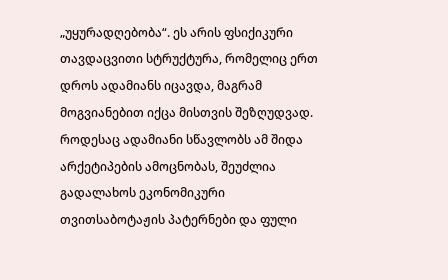„უყურადღებობა“. ეს არის ფსიქიკური თავდაცვითი სტრუქტურა, რომელიც ერთ დროს ადამიანს იცავდა, მაგრამ მოგვიანებით იქცა მისთვის შეზღუდვად. როდესაც ადამიანი სწავლობს ამ შიდა არქეტიპების ამოცნობას, შეუძლია გადალახოს ეკონომიკური თვითსაბოტაჟის პატერნები და ფული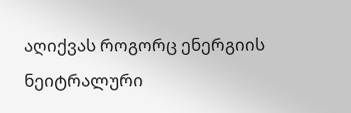აღიქვას როგორც ენერგიის ნეიტრალური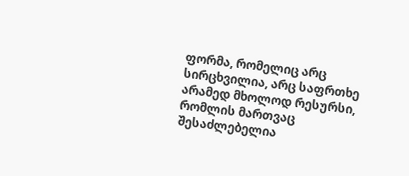ფორმა, რომელიც არც სირცხვილია, არც საფრთხე არამედ მხოლოდ რესურსი, რომლის მართვაც შესაძლებელია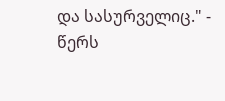და სასურველიც." - წერს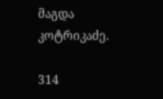მაგდა კოტრიკაძე.

314